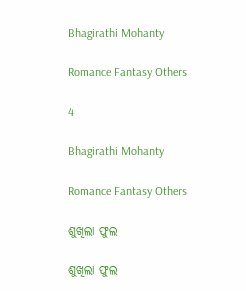Bhagirathi Mohanty

Romance Fantasy Others

4

Bhagirathi Mohanty

Romance Fantasy Others

ଶୁଖିଲା ଫୁଲ

ଶୁଖିଲା ଫୁଲ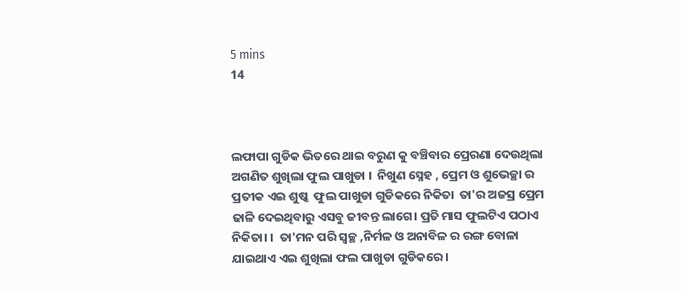5 mins
14



ଲଫାପା ଗୁଡିକ ଭିତରେ ଥାଇ ବରୁଣ କୁ ବଞ୍ଚିବାର ପ୍ରେରଣା ଦେଉଥିଲା ଅଗଣିତ ଶୁଖିଲା ଫୁଲ ପାଖୁଡା ।  ନିଖୁଣ ସ୍ନେହ , ପ୍ରେମ ଓ ଶୁଭେଚ୍ଛା ର ପ୍ରତୀକ ଏଇ ଶୁଷ୍କ  ଫୁଲ ପାଖୁଡା ଗୁଡିକରେ ନିକିତା  ତା'ର ଅଜସ୍ର ପ୍ରେମ ଢାଳି ଦେଇଥିବାରୁ ଏସବୁ ଜୀବନ୍ତ ଲାଗେ। ପ୍ରତି ମାସ ଫୁଲଟିଏ ପଠାଏ ନିକିତା। ।  ତା'ମନ ପରି ସ୍ବଚ୍ଛ ,ନିର୍ମଳ ଓ ଅନାବିଳ ର ରଙ୍ଗ ବୋଳା ଯାଇଥାଏ ଏଇ ଶୁଖିଲା ଫଲ ପାଖୁଡା ଗୁଡିକରେ ।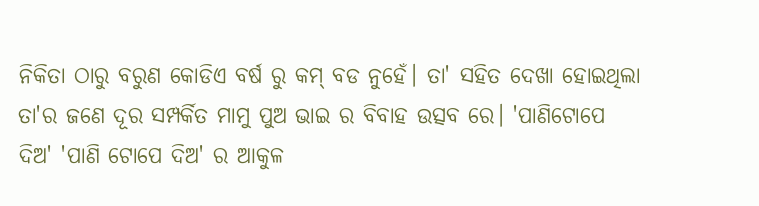ନିକିତା ଠାରୁ ବରୁଣ କୋଡିଏ ବର୍ଷ ରୁ କମ୍ ବଡ ନୁହେଁ। ତା' ସହିତ ଦେଖା ହୋଇଥିଲା ତା'ର ଜଣେ ଦୂର ସମ୍ପର୍କିତ ମାମୁ ପୁଅ ଭାଇ ର ବିବାହ ଉତ୍ସବ ରେ। 'ପାଣିଟୋପେ ଦିଅ' 'ପାଣି ଟୋପେ ଦିଅ' ର ଆକୁଳ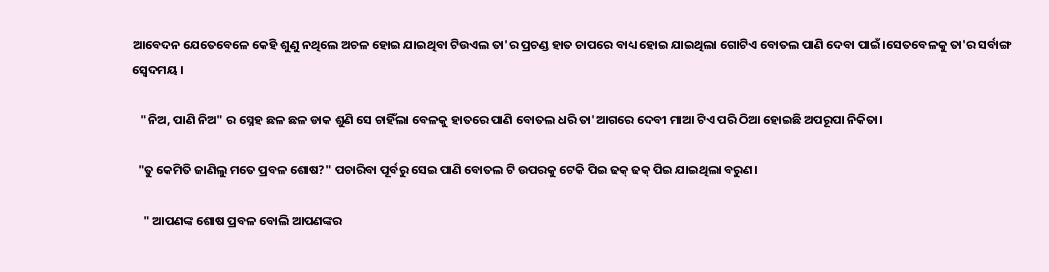ଆବେଦନ ଯେତେବେଳେ କେହି ଶୁଣୁ ନଥିଲେ ଅଚଳ ହୋଇ ଯାଇଥିବା ଟିଉଏଲ ତା'ର ପ୍ରଚଣ୍ଡ ହାତ ଚାପରେ ବାଧ୍ୟ ହୋଇ ଯାଇଥିଲା ଗୋଟିଏ ବୋତଲ ପାଣି ଦେବା ପାଇଁ।ସେତବେଳକୁ ତା'ର ସର୍ବାଙ୍ଗ ସ୍ବେଦମୟ ।

   "ନିଅ, ପାଣି ନିଅ" ର ସ୍ନେହ ଛଳ ଛଳ ଡାକ ଶୁଣି ସେ ଚାହିଁଲା ବେଳକୁ ହାତରେ ପାଣି ବୋତଲ ଧରି ତା'ଆଗରେ ଦେବୀ ମାଆ ଟିଏ ପରି ଠିଆ ହୋଇଛି ଅପରୂପା ନିକିତା।

  "ତୁ କେମିତି ଜାଣିଲୁ ମତେ ପ୍ରବଳ ଶୋଷ?" ପଚାରିବା ପୂର୍ବରୁ ସେଇ ପାଣି ବୋତଲ ଟି ଉପରକୁ ଟେକି ପିଇ ଢକ୍ ଢକ୍ ପିଇ ଯାଇଥିଲା ବରୁଣ।

    " ଆପଣଙ୍କ ଶୋଷ ପ୍ରବଳ ବୋଲି ଆପଣଙ୍କର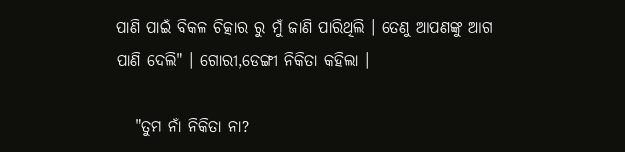ପାଣି ପାଇଁ ବିକଳ ଚିତ୍କାର ରୁ ମୁଁ ଜାଣି ପାରିଥିଲି । ତେଣୁ ଆପଣଙ୍କୁ ଆଗ ପାଣି ଦେଲି" । ଗୋରୀ,ଡେଙ୍ଗୀ ନିକିତା କହିଲା ।

   "ତୁମ ନାଁ ନିକିତା ନା?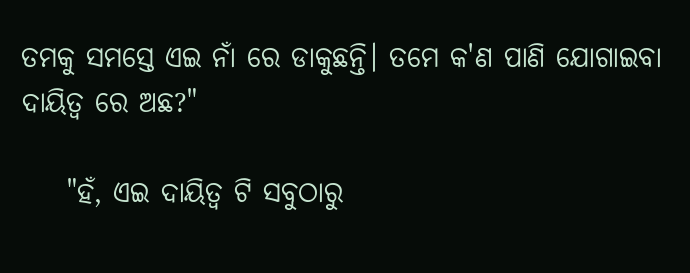ତମକୁ ସମସ୍ତେ ଏଇ ନାଁ ରେ ଡାକୁଛନ୍ତି। ତମେ କ'ଣ ପାଣି ଯୋଗାଇବା ଦାୟିତ୍ବ ରେ ଅଛ?"

    "ହଁ, ଏଇ ଦାୟିତ୍ଵ ଟି ସବୁଠାରୁ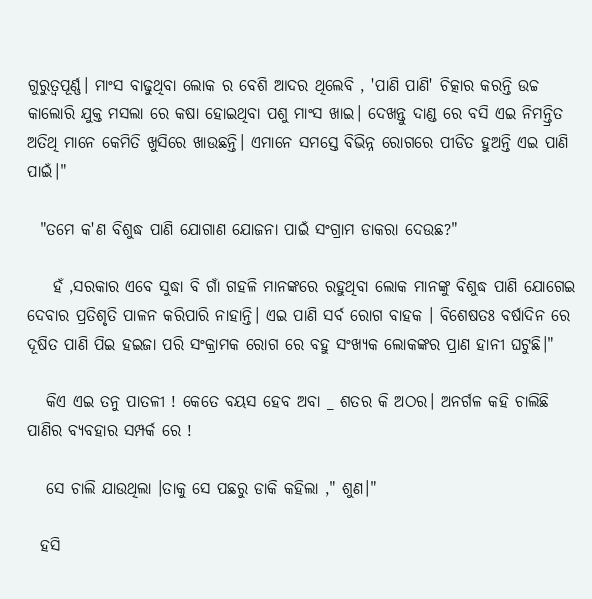ଗୁରୁତ୍ଵପୂର୍ଣ୍ଣ। ମାଂସ ବାଢୁଥିବା ଲୋକ ର ବେଶି ଆଦର ଥିଲେବି , 'ପାଣି ପାଣି' ଚିତ୍କାର କରନ୍ତି ଉଚ୍ଚ କାଲୋରି ଯୁକ୍ତ ମସଲା ରେ କଷା ହୋଇଥିବା ପଶୁ ମାଂସ ଖାଇ। ଦେଖନ୍ତୁ ଦାଣ୍ଡ ରେ ବସି ଏଇ ନିମନ୍ତ୍ରିତ ଅତିଥି ମାନେ କେମିତି ଖୁସିରେ ଖାଉଛନ୍ତି। ଏମାନେ ସମସ୍ତେ ବିଭିନ୍ନ ରୋଗରେ ପୀଡିତ ହୁଅନ୍ତି ଏଇ ପାଣି ପାଇଁ।"

  "ତମେ କ'ଣ ବିଶୁଦ୍ଧ ପାଣି ଯୋଗାଣ ଯୋଜନା ପାଇଁ ସଂଗ୍ରାମ ଡାକରା ଦେଉଛ?"

    ହଁ ,ସରକାର ଏବେ ସୁଦ୍ଧା ବି ଗାଁ ଗହଳି ମାନଙ୍କରେ ରହୁଥିବା ଲୋକ ମାନଙ୍କୁ ବିଶୁଦ୍ଧ ପାଣି ଯୋଗେଇ ଦେବାର ପ୍ରତିଶୃତି ପାଳନ କରିପାରି ନାହାନ୍ତି। ଏଇ ପାଣି ସର୍ବ ରୋଗ ବାହକ । ବିଶେଷତଃ ବର୍ଷାଦିନ ରେ ଦୂଷିତ ପାଣି ପିଇ ହଇଜା ପରି ସଂକ୍ରାମକ ରୋଗ ରେ ବହୁ ସଂଖ୍ୟକ ଲୋକଙ୍କର ପ୍ରାଣ ହାନୀ ଘଟୁଛି।"

   କିଏ ଏଇ ତନୁ ପାତଳୀ ! କେତେ ବୟସ ହେବ ଅବା _ ଶତର କି ଅଠର। ଅନର୍ଗଳ କହି ଚାଲିଛି ପାଣିର ବ୍ୟବହାର ସମ୍ପର୍କ ରେ !

   ସେ ଚାଲି ଯାଉଥିଲା ।ତାକୁ ସେ ପଛରୁ ଡାକି କହିଲା ," ଶୁଣ।"

  ହସି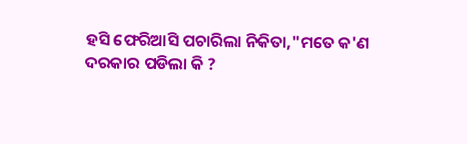ହସି ଫେରିଆସି ପଚାରିଲା ନିକିତା,"ମତେ କ'ଣ ଦରକାର ପଡିଲା କି ?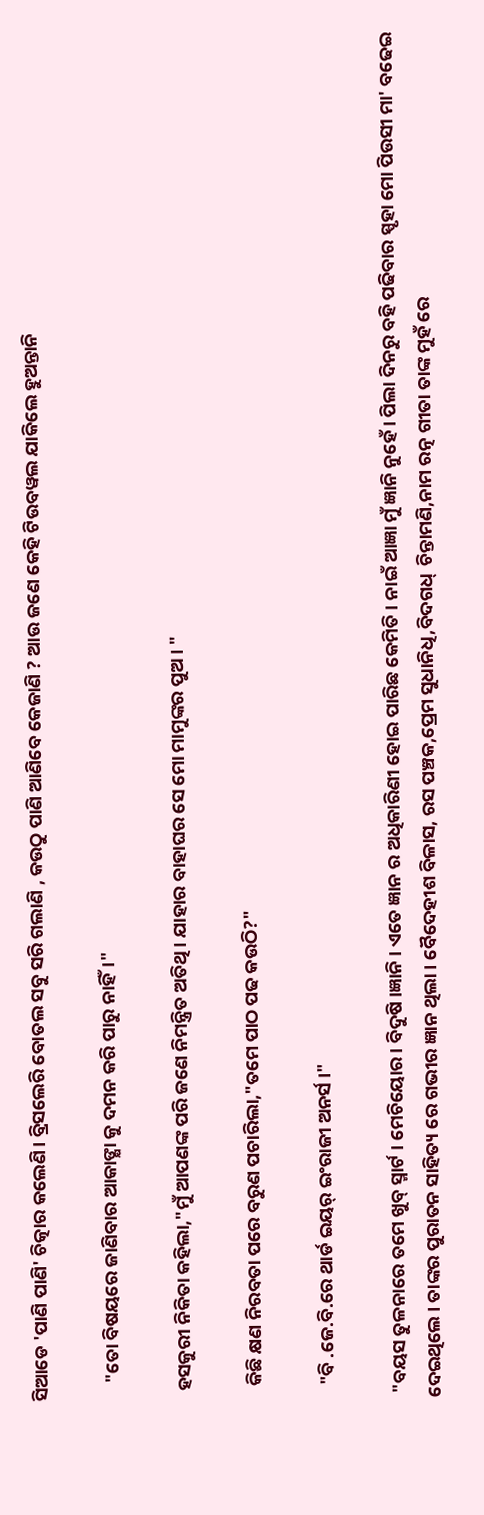ସିଆଡେ 'ପାଣି ପାଣି' ଚିତ୍କାର କଲେଣି। ବ୍ରିସଲେରି ବୋତଲ ସବୁ ସରି ଗଲାଣି , କଉଠୁ ପାଣି ଆଣିବେ କେଜାଣି ? ଆଉ ଜଣେ କେହି ଟିଉବୱଲ ଯାକିଲେ ହୁଅନ୍ତାନି

    "ତୋ ବିଷୟରେ ଜାଣିବାର ଆକାଙ୍କ୍ଷା କୁ ଦମନ କରି ପାରୁ ନାହିଁ।"

  ହସକୁରୀ ନିକିତା କହିଲା,"ମୁଁ ଆପଣଙ୍କ ପରି ଜଣେ ନିମନ୍ତ୍ରିତ ଅତିଥି। ଯାହାର ବାହାଘର ସେ ମୋ ମାମୁଙ୍କର ପୁଅ। "

   କିଛି କ୍ଷଣ ନିରବତା ପରେ ବରୁଣ ପଚାରିଲା,"ତମେ ପାଠ ପଢ କଉଠି?"

   "ବି .ଜେ.ବି.ରେ ଥାର୍ଡ ଇୟର୍ ଇଂରାଜୀ ଅନର୍ସ ।"

 "ବୟସ ତୁଳନାରେ ତମେ ଖୁବ୍ ସ୍ମାର୍ଟ । ମେଚିୟୋର। ବିଦୁଷି ।ଜ୍ଞାନି । ଏତେ ଜ୍ଞାନ ର ଅଧିକାରିଣୀ ହୋଇ ପାରିଛ କେମିତି । ନାଇଁ ଆଜ୍ଞା ମୁଁ ଜ୍ଞାନି ନୁହେଁ। ପିଲା ଦିନରୁ ବହି ପଢିବାର ସ୍ପୃହା ମୋ ପିଉସୀ ମା' ବଢେଇ ଦେଇଥିଲେ । ତାଙ୍କର ପୁରାତନ ସାହିତ୍ୟ ରେ ଗଭୀର ଜ୍ଞାନ ଥିଲା । ବୈଦେହୀଶ ବିଳାସ, ରସ ପଞ୍ଚକ,ପ୍ରେମ ସୁଧାନିଧି,ବିଦଗଧ୍  ଚିନ୍ତାମଣି,ନାମ ରତ୍ନ ଗୀତା ତାଙ୍କ ମୁହଁ ରେ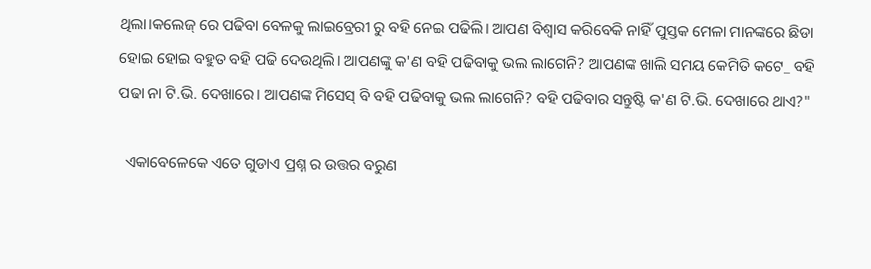ଥିଲା।କଲେଜ୍ ରେ ପଢିବା ବେଳକୁ ଲାଇବ୍ରେରୀ ରୁ ବହି ନେଇ ପଢିଲି। ଆପଣ ବିଶ୍ଵାସ କରିବେକି ନାହିଁ ପୁସ୍ତକ ମେଳା ମାନଙ୍କରେ ଛିଡା ହୋଇ ହୋଇ ବହୁତ ବହି ପଢି ଦେଉଥିଲି। ଆପଣଙ୍କୁ କ'ଣ ବହି ପଢିବାକୁ ଭଲ ଲାଗେନି? ଆପଣଙ୍କ ଖାଲି ସମୟ କେମିତି କଟେ_ ବହି ପଢା ନା ଟି.ଭି. ଦେଖାରେ। ଆପଣଙ୍କ ମିସେସ୍ ବି ବହି ପଢିବାକୁ ଭଲ ଲାଗେନି? ବହି ପଢିବାର ସନ୍ତୁଷ୍ଟି କ'ଣ ଟି.ଭି. ଦେଖାରେ ଥାଏ?"

  ଏକାବେଳେକେ ଏତେ ଗୁଡାଏ ପ୍ରଶ୍ନ ର ଉତ୍ତର ବରୁଣ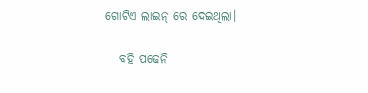ଗୋଟିଏ ଲାଇନ୍ ରେ ଦେଇଥିଲା।

   ବହି ପଢେନି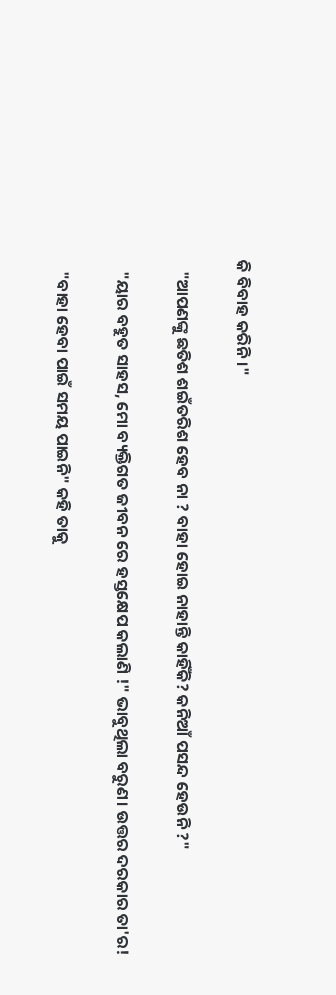କି ବିବାହ କରିନି।"

   "ଆପଣଙ୍କୁ ଛତିଶ ଶଇଁତରିଶ ହେବ ନା ? ବାହା ହୋଇ ନାହାନ୍ତି କାହିଁକି? କନିଆଁ ପସନ୍ଦ ହେଉନି ?"

   "ୟାର ବହୁତ ସାହସ, ମୋ ବ୍ୟକ୍ତିଗତ ଜୀବନ ରେ ହସ୍ତକ୍ଷେପ କଲାଣି !" ଭାବୁଥିଲା ବରୁଣ। ଉତ୍ତର ଦରକାର ତା'ର!

   "ବାହା ହେବା ପାଇଁ ସମୟ ପାଇନି" କହି ତାକୁ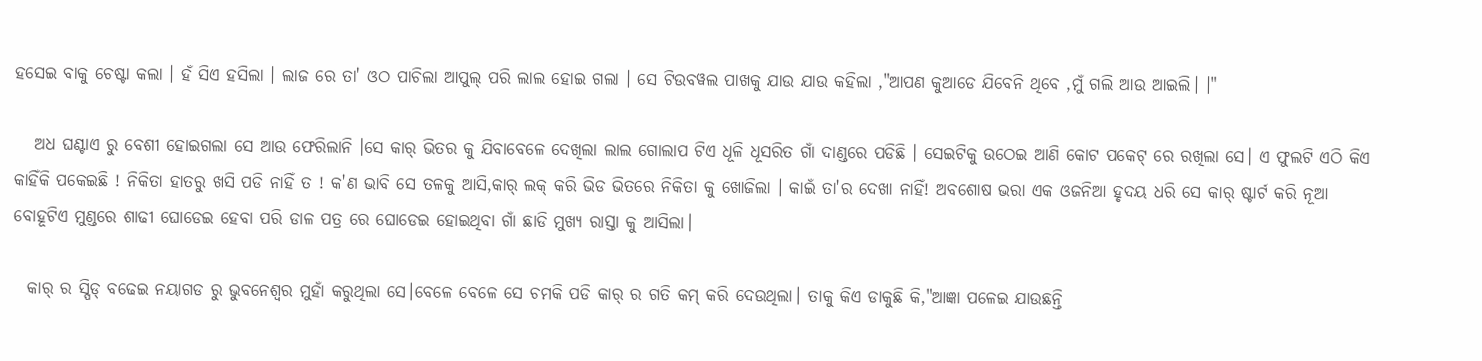ହସେଇ ବାକୁ ଚେଷ୍ଟା କଲା । ହଁ ସିଏ ହସିଲା । ଲାଜ ରେ ତା' ଓଠ ପାଚିଲା ଆପୁଲ୍ ପରି ଲାଲ ହୋଇ ଗଲା । ସେ ଟିଉବୱଲ ପାଖକୁ ଯାଉ ଯାଉ କହିଲା ,"ଆପଣ କୁଆଡେ ଯିବେନି ଥିବେ ,ମୁଁ ଗଲି ଆଉ ଆଇଲି। ।"

   ଅଧ ଘଣ୍ଟାଏ ରୁ ବେଶୀ ହୋଇଗଲା ସେ ଆଉ ଫେରିଲାନି ।ସେ କାର୍ ଭିତର କୁ ଯିବାବେଳେ ଦେଖିଲା ଲାଲ ଗୋଲାପ ଟିଏ ଧୂଳି ଧୂସରିତ ଗାଁ ଦାଣ୍ଡରେ ପଡିଛି । ସେଇଟିକୁ ଉଠେଇ ଆଣି କୋଟ ପକେଟ୍ ରେ ରଖିଲା ସେ। ଏ ଫୁଲଟି ଏଠି କିଏ କାହିଁକି ପକେଇଛି ! ନିକିତା ହାତରୁ ଖସି ପଡି ନାହିଁ ତ ! କ'ଣ ଭାବି ସେ ତଳକୁ ଆସି,କାର୍ ଲକ୍ କରି ଭିଡ ଭିତରେ ନିକିତା କୁ ଖୋଜିଲା । କାଇଁ ତା'ର ଦେଖା ନାହିଁ! ଅବଶୋଷ ଭରା ଏକ ଓଜନିଆ ହୃଦୟ ଧରି ସେ କାର୍ ଷ୍ଟାର୍ଟ କରି ନୂଆ ବୋହୂଟିଏ ମୁଣ୍ଡରେ ଶାଢୀ ଘୋଡେଇ ହେବା ପରି ଡାଳ ପତ୍ର ରେ ଘୋଡେଇ ହୋଇଥିବା ଗାଁ ଛାଡି ମୁଖ୍ୟ ରାସ୍ତା କୁ ଆସିଲା।

  କାର୍ ର ସ୍ପିଡ୍ ବଢେଇ ନୟାଗଡ ରୁ ଭୁବନେଶ୍ଵର ମୁହାଁ କରୁଥିଲା ସେ।ବେଳେ ବେଳେ ସେ ଚମକି ପଡି କାର୍ ର ଗତି କମ୍ କରି ଦେଉଥିଲା। ତାକୁ କିଏ ଡାକୁଛି କି,"ଆଜ୍ଞା ପଳେଇ ଯାଉଛନ୍ତି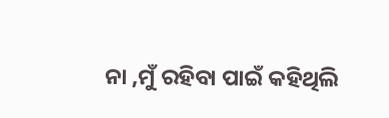ନା ,ମୁଁ ରହିବା‌ ପାଇଁ କହିଥିଲି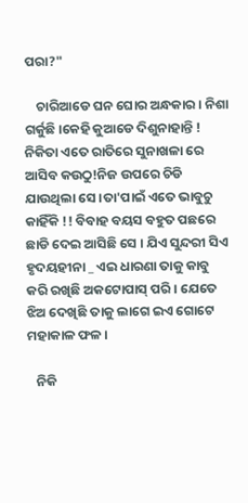ପରା?"

    ଚାରିଆଡେ ଘନ ଘୋର ଅନ୍ଧକାର । ନିଶା ଗର୍କୁଛି।କେହି କୁଆଡେ ଦିଶୁନାହାନ୍ତି ! ନିକିତା ଏତେ ରାତିରେ ସୁନାଖଳା ରେ ଆସିବ କଉଠୁ!ନିଜ ଉପରେ ଚିଡି ଯାଉଥିଲା ସେ।ତା'ପାଇଁ ଏତେ ଭାବୁଚୁ କାହିଁକି !! ବିବାହ ବୟସ ବହୁତ ପଛରେ ଛାଡି ଦେଇ ଆସିଛି ସେ । ଯିଏ ସୁନ୍ଦରୀ ସିଏ ହୃଦୟହୀନା _ ଏଇ ଧାରଣା ତାକୁ କାବୁ କରି ରଖିଛି ଅକଟୋପାସ୍ ପରି। ଯେତେ ଝିଅ ଦେଖିଛି ତାକୁ ଲାଗେ ଇଏ ଗୋଟେ ମହାକାଳ ଫଳ।

   ନିକି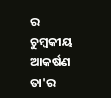ର ଚୁମ୍ବକୀୟ ଆକର୍ଷଣ ତା'ର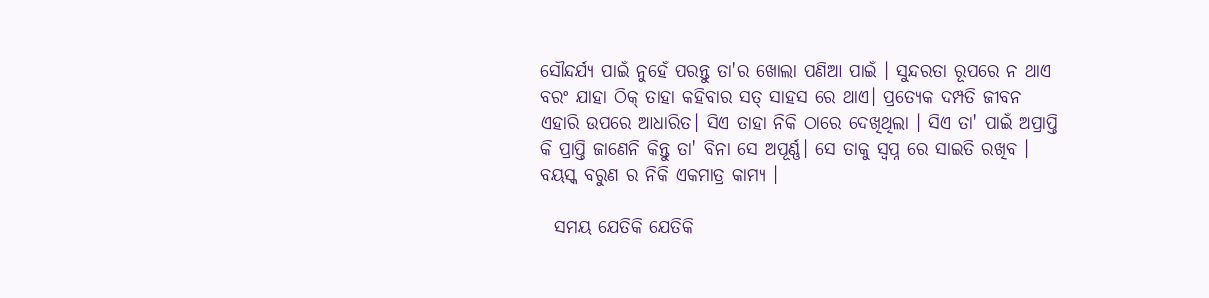ସୌନ୍ଦର୍ଯ୍ୟ ପାଇଁ ନୁହେଁ ପରନ୍ତୁ ତା'ର ଖୋଲା ପଣିଆ ପାଇ‍ଁ । ସୁନ୍ଦରତା ରୂପରେ ନ ଥାଏ ବରଂ ଯାହା ଠିକ୍ ତାହା କହିବାର ସତ୍ ସାହସ ରେ ଥାଏ। ପ୍ରତ୍ୟେକ ଦମ୍ପତି ଜୀବନ ଏହାରି ଉପରେ ଆଧାରିତ। ସିଏ ତାହା ନିକି ଠାରେ ଦେଖିଥିଲା । ସିଏ ତା' ପାଇଁ ଅପ୍ରାପ୍ତି କି ପ୍ରାପ୍ତି ଜାଣେନି କିନ୍ତୁ ତା' ବିନା ସେ ଅପୂର୍ଣ୍ଣ। ସେ ତାକୁ ସ୍ବପ୍ନ ରେ ସାଇତି ରଖିବ । ବୟସ୍କ ବରୁଣ ର ନିକି ଏକମାତ୍ର କାମ୍ୟ ।

  ସମୟ ଯେତିକି ଯେତିକି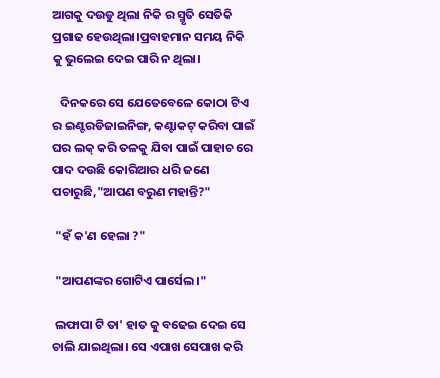ଆଗକୁ ଦଉଡୁ ଥିଲା ନିକି ର ସ୍ମୃତି ସେତିକି ପ୍ରଗାଢ ହେଉଥିଲା।ପ୍ରବାହମାନ ସମୟ ନିକି କୁ ଭୁଲେଇ ଦେଇ ପାରି ନ ଥିଲା।

   ଦିନକରେ ସେ ଯେତେବେଳେ କୋଠା ଟିଏ ର ଇଣ୍ଟରଡିଜାଇନିଙ୍ଗ, କଣ୍ଟାକଟ୍ କରିବା ପାଇଁ ଘର ଲକ୍ କରି ତଳକୁ ଯିବା ପାଇଁ ପାହାଚ ରେ ପାଦ ଦଉଛି କୋରିଆର ଧରି ଜଣେ ପଚାରୁଛି,"ଆପଣ ବରୁଣ ମହାନ୍ତି?"

 "ହଁ କ'ଣ ହେଲା ?"

 "ଆପଣଙ୍କର ଗୋଟିଏ ପାର୍ସେଲ।"

 ଲଫାପା ଟି ତା' ହାତ କୁ ବଢେଇ ଦେଇ ସେ ଚାଲି ଯାଇଥିଲା। ସେ ଏପାଖ ସେପାଖ କରି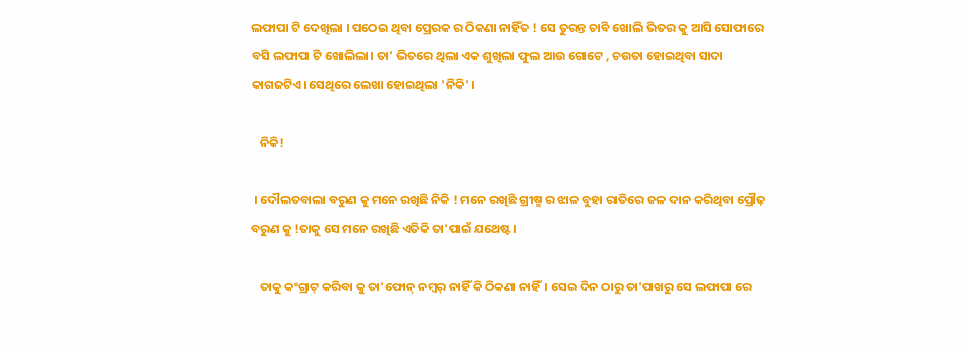ଲଫାପା ଟି ଦେଖିଲା । ପଠେଇ ଥିବା ପ୍ରେରକ ର ଠିକଣା ନାହିଁତ ! ସେ ତୁରନ୍ତ ଚାବି ଖୋଲି ଭିତର କୁ ଆସି ସୋଫାରେ ବସି ଲଫାପା ଟି ଖୋଲିଲା। ତା' ଭିତରେ ଥିଲା ଏକ ଶୁଖିଲା ଫୁଲ ଆଉ ଗୋଟେ , ଚଉତା ହୋଇଥିବା ସାଦା କାଗଜଟିଏ। ସେଥିରେ ଲେଖା ହୋଇଥିଲା 'ନିକି' ।

   ନିକି!

 । ଦୌଲତବାଲା ବରୁଣ କୁ ମନେ ରଖିଛି ନିକି ! ମନେ ରଖିଛି ଗ୍ରୀଷ୍ମ ର ଝାଳ ବୁହା ରାତିରେ ଜଳ ଦାନ କରିଥିବା ପ୍ରୌଢ଼ ବରୁଣ କୁ !ତାକୁ ସେ ମନେ ରଖିଛି ଏତିକି ତା'ପାଇଁ ଯଥେଷ୍ଟ।

   ତାକୁ କଂଗ୍ରାଟ୍ କରିବା କୁ ତା'ଫୋନ୍ ନମ୍ବର୍ ନାହିଁ କି ଠିକଣା ନାହିଁ। ସେଇ ଦିନ ଠାରୁ ତା'ପାଖରୁ ସେ ଲଫାପା ରେ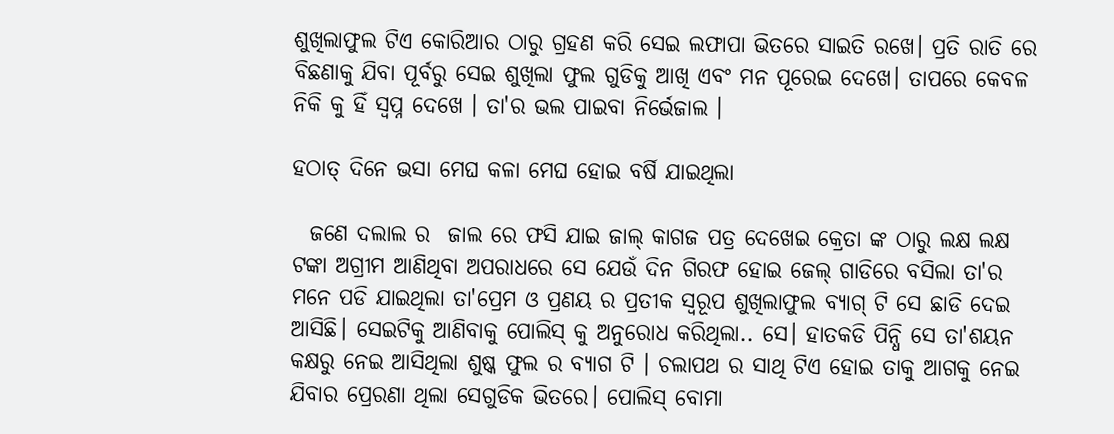ଶୁଖିଲାଫୁଲ ଟିଏ କୋରିଆର ଠାରୁ ଗ୍ରହଣ କରି ସେଇ ଲଫାପା ଭିତରେ ସାଇତି ରଖେ। ପ୍ରତି ରାତି ରେ ବିଛଣାକୁ ଯିବା ପୂର୍ବରୁ ସେଇ ଶୁଖିଲା ଫୁଲ ଗୁଡିକୁ ଆଖି ଏବଂ ମନ ପୂରେଇ ଦେଖେ। ତାପରେ କେବଳ ନିକି କୁ ହିଁ ସ୍ବପ୍ନ ଦେଖେ । ତା'ର ଭଲ ପାଇବା ନିର୍ଭେଜାଲ ।

ହଠାତ୍ ଦିନେ ଭସା ମେଘ କଳା ମେଘ ହୋଇ ବର୍ଷି ଯାଇଥିଲା

  ଜଣେ ଦଲାଲ ର  ଜାଲ ରେ ଫସି ଯାଇ ଜାଲ୍ କାଗଜ ପତ୍ର ଦେଖେଇ କ୍ରେତା ଙ୍କ ଠାରୁ ଲକ୍ଷ ଲକ୍ଷ ଟଙ୍କା ଅଗ୍ରୀମ ଆଣିଥିବା ଅପରାଧରେ ସେ ଯେଉଁ ଦିନ ଗିରଫ ହୋଇ ଜେଲ୍ ଗାଡିରେ ବସିଲା ତା'ର ମନେ ପଡି ଯାଇଥିଲା ତା'ପ୍ରେମ ଓ ପ୍ରଣୟ ର ପ୍ରତୀକ ସ୍ଵରୂପ ଶୁଖିଲାଫୁଲ ବ୍ୟାଗ୍ ଟି ସେ ଛାଡି ଦେଇ ଆସିଛି। ସେଇଟିକୁ ଆଣିବାକୁ ପୋଲିସ୍ କୁ ଅନୁରୋଧ କରିଥିଲା.. ସେ। ହାତକଡି ପିନ୍ଧି ସେ ତା'ଶୟନ କକ୍ଷରୁ ନେଇ ଆସିଥିଲା ଶୁଷ୍କ ଫୁଲ ର ବ୍ୟାଗ ଟି । ଚଲାପଥ ର ସାଥି ଟିଏ ହୋଇ ତାକୁ ଆଗକୁ ନେଇ ଯିବାର ପ୍ରେରଣା ଥିଲା ସେଗୁଡିକ ଭିତରେ। ପୋଲିସ୍ ବୋମା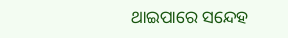ଥାଇପାରେ ସନ୍ଦେହ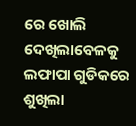ରେ ଖୋଲି ଦେଖିଲାବେଳକୁ ଲଫାପା ଗୁଡିକରେ ଶୁଖିଲା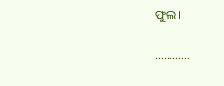ଫୁଲ।

............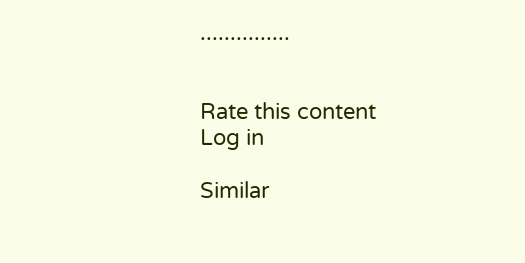...............


Rate this content
Log in

Similar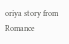oriya story from Romance